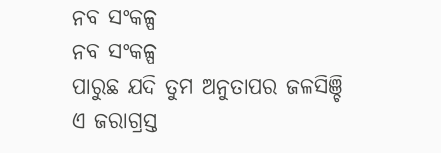ନବ ସଂକଳ୍ପ
ନବ ସଂକଳ୍ପ
ପାରୁଛ ଯଦି ତୁମ ଅନୁତାପର ଜଳସିଞ୍ଚି
ଏ ଜରାଗ୍ରସ୍ତ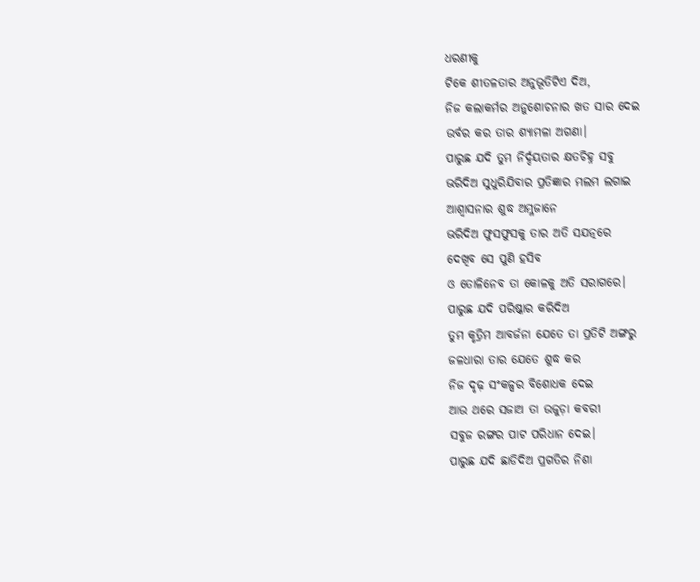ଧରଣୀକୁ
ଟିକେ ଶୀତଳତାର ଅନୁଭୂତିଟିଏ ଦିଅ,
ନିଜ କଲାକର୍ମର ଅନୁଶୋଚନାର ଖତ ସାର ଦେଇ
ଉର୍ବର କର ତାର ଶ୍ୟାମଳା ଅଗଣା।
ପାରୁଛ ଯଦି ତୁମ ନିର୍ଦ୍ଦୟତାର କ୍ଷତଚିହ୍ନ ସବୁ
ଭରିଦିଅ ସୁଧୁରିଯିବାର ପ୍ରତିଜ୍ଞାର ମଲମ ଲଗାଇ
ଆଶ୍ବାସନାର ଶୁଦ୍ଧ ଅମ୍ଳଜାନେ
ଭରିଦିଅ ଫୁସଫୁସକୁ ତାର ଅତି ସଯତ୍ନରେ
ଦେଖିବ ସେ ପୁଣି ହସିବ
ଓ ତୋଳିନେବ ତା କୋଳକୁ ଅତି ସରାଗରେ।
ପାରୁଛ ଯଦି ପରିଷ୍କାର କରିଦିଅ
ତୁମ କୃତ୍ରିମ ଆବର୍ଜନା ଯେତେ ତା ପ୍ରତିଟି ଅଙ୍ଗରୁ
ଜଳଧାରା ତାର ଯେତେ ଶୁଦ୍ଧ କର
ନିଜ ଦୃଢ଼ ସଂକଳ୍ପର ବିଶୋଧକ ଦେଇ
ଆଉ ଥରେ ସଜାଅ ତା ଉଜୁଡ଼ା କବରୀ
ସବୁଜ ରଙ୍ଗର ପାଟ ପରିଧାନ ଦେଇ।
ପାରୁଛ ଯଦି ଛାଡିଦିଅ ପ୍ରଗତିର ନିଶା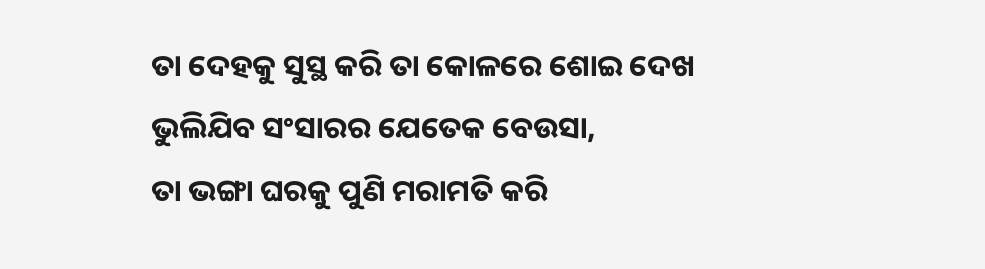ତା ଦେହକୁ ସୁସ୍ଥ କରି ତା କୋଳରେ ଶୋଇ ଦେଖ
ଭୁଲିଯିବ ସଂସାରର ଯେତେକ ବେଉସା,
ତା ଭଙ୍ଗା ଘରକୁ ପୁଣି ମରାମତି କରି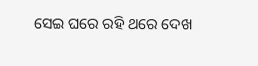ସେଇ ଘରେ ରହି ଥରେ ଦେଖ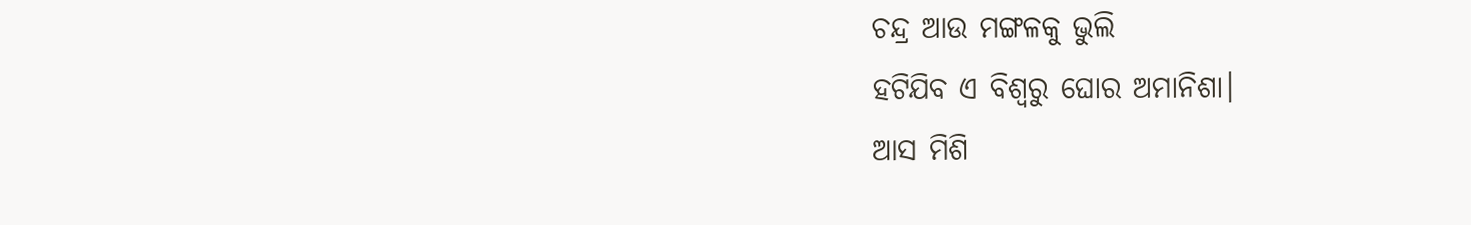ଚନ୍ଦ୍ର ଆଉ ମଙ୍ଗଳକୁ ଭୁଲି
ହଟିଯିବ ଏ ବିଶ୍ୱରୁ ଘୋର ଅମାନିଶା।
ଆସ ମିଶି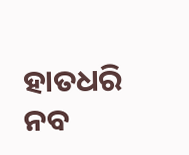ହାତଧରି ନବ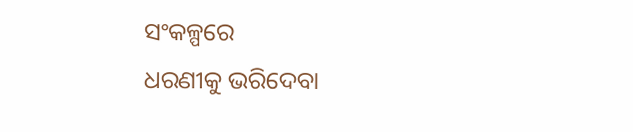ସଂକଳ୍ପରେ
ଧରଣୀକୁ ଭରିଦେବା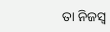ତା ନିଜସ୍ୱ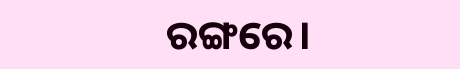ରଙ୍ଗରେ।